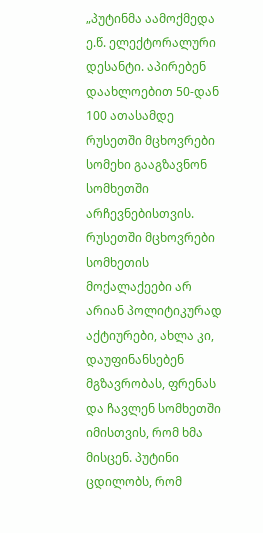„პუტინმა აამოქმედა ე.წ. ელექტორალური დესანტი. აპირებენ დაახლოებით 50-დან 100 ათასამდე რუსეთში მცხოვრები სომეხი გააგზავნონ სომხეთში არჩევნებისთვის. რუსეთში მცხოვრები სომხეთის მოქალაქეები არ არიან პოლიტიკურად აქტიურები, ახლა კი, დაუფინანსებენ მგზავრობას, ფრენას და ჩავლენ სომხეთში იმისთვის, რომ ხმა მისცენ. პუტინი ცდილობს, რომ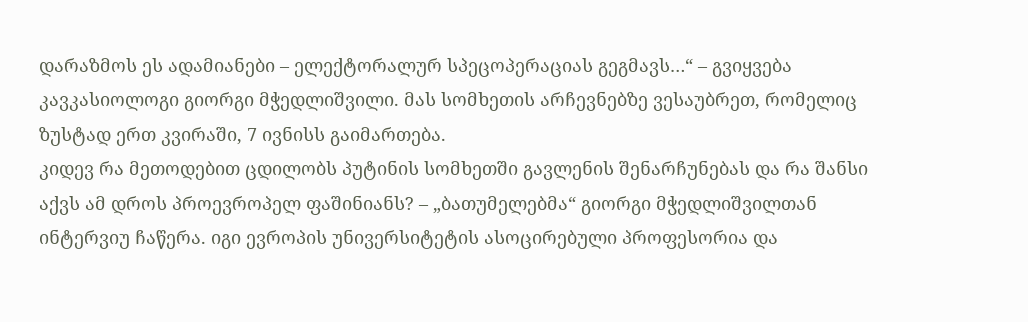დარაზმოს ეს ადამიანები – ელექტორალურ სპეცოპერაციას გეგმავს…“ – გვიყვება კავკასიოლოგი გიორგი მჭედლიშვილი. მას სომხეთის არჩევნებზე ვესაუბრეთ, რომელიც ზუსტად ერთ კვირაში, 7 ივნისს გაიმართება.
კიდევ რა მეთოდებით ცდილობს პუტინის სომხეთში გავლენის შენარჩუნებას და რა შანსი აქვს ამ დროს პროევროპელ ფაშინიანს? – „ბათუმელებმა“ გიორგი მჭედლიშვილთან ინტერვიუ ჩაწერა. იგი ევროპის უნივერსიტეტის ასოცირებული პროფესორია და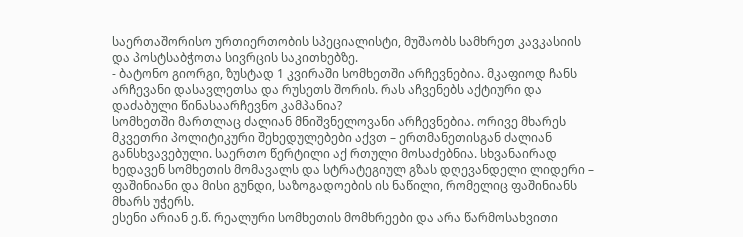საერთაშორისო ურთიერთობის სპეციალისტი, მუშაობს სამხრეთ კავკასიის და პოსტსაბჭოთა სივრცის საკითხებზე.
- ბატონო გიორგი, ზუსტად 1 კვირაში სომხეთში არჩევნებია. მკაფიოდ ჩანს არჩევანი დასავლეთსა და რუსეთს შორის. რას აჩვენებს აქტიური და დაძაბული წინასაარჩევნო კამპანია?
სომხეთში მართლაც ძალიან მნიშვნელოვანი არჩევნებია. ორივე მხარეს მკვეთრი პოლიტიკური შეხედულებები აქვთ – ერთმანეთისგან ძალიან განსხვავებული. საერთო წერტილი აქ რთული მოსაძებნია. სხვანაირად ხედავენ სომხეთის მომავალს და სტრატეგიულ გზას დღევანდელი ლიდერი – ფაშინიანი და მისი გუნდი, საზოგადოების ის ნაწილი, რომელიც ფაშინიანს მხარს უჭერს.
ესენი არიან ე.წ. რეალური სომხეთის მომხრეები და არა წარმოსახვითი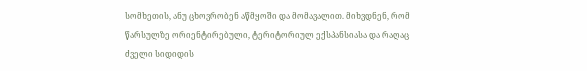სომხეთის, ანუ ცხოვრობენ აწმყოში და მომავალით. მიხვდნენ, რომ წარსულზე ორიენტირებული, ტერიტორიულ ექსპანსიასა და რაღაც ძველი სიდიდის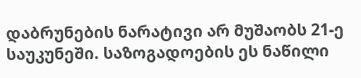დაბრუნების ნარატივი არ მუშაობს 21-ე საუკუნეში. საზოგადოების ეს ნაწილი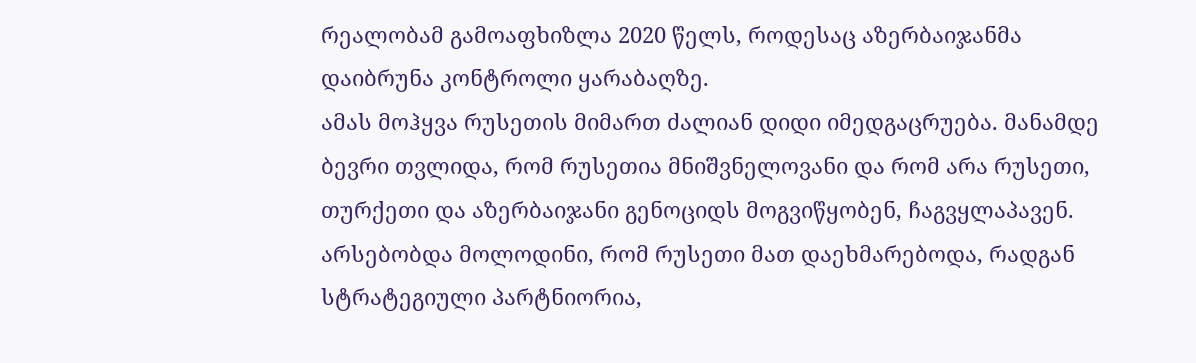რეალობამ გამოაფხიზლა 2020 წელს, როდესაც აზერბაიჯანმა დაიბრუნა კონტროლი ყარაბაღზე.
ამას მოჰყვა რუსეთის მიმართ ძალიან დიდი იმედგაცრუება. მანამდე ბევრი თვლიდა, რომ რუსეთია მნიშვნელოვანი და რომ არა რუსეთი, თურქეთი და აზერბაიჯანი გენოციდს მოგვიწყობენ, ჩაგვყლაპავენ. არსებობდა მოლოდინი, რომ რუსეთი მათ დაეხმარებოდა, რადგან სტრატეგიული პარტნიორია,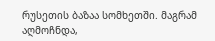რუსეთის ბაზაა სომხეთში. მაგრამ აღმოჩნდა,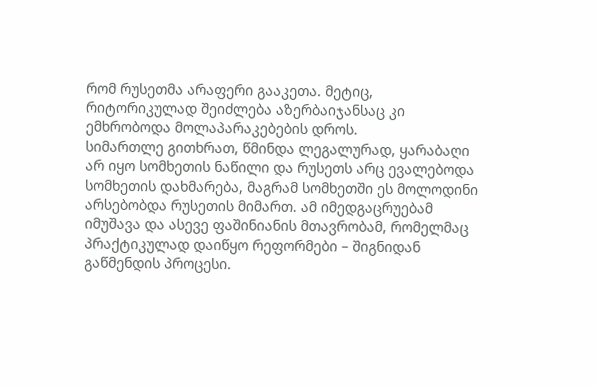რომ რუსეთმა არაფერი გააკეთა. მეტიც, რიტორიკულად შეიძლება აზერბაიჯანსაც კი ემხრობოდა მოლაპარაკებების დროს.
სიმართლე გითხრათ, წმინდა ლეგალურად, ყარაბაღი არ იყო სომხეთის ნაწილი და რუსეთს არც ევალებოდა სომხეთის დახმარება, მაგრამ სომხეთში ეს მოლოდინი არსებობდა რუსეთის მიმართ. ამ იმედგაცრუებამ იმუშავა და ასევე ფაშინიანის მთავრობამ, რომელმაც პრაქტიკულად დაიწყო რეფორმები – შიგნიდან გაწმენდის პროცესი.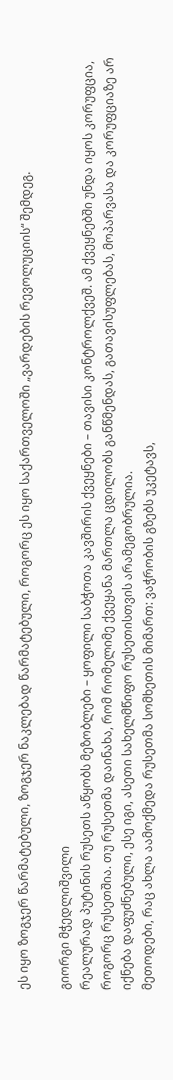ეს იყო ზოგჯერ წარმატებული, ზოგჯერ ნაკლებად წარმატებული, როგორც ეს იყო საქართველოში „ვარდების რევოლუციის“ შემდეგ.

გიორგი მჭედლიშვილი
რეალურად პუტინის რუსეთს აწყობს მეზობლები – ყოფილი საბჭოთა კავშირის ქვეყნები – თავისი კონტროლქვეშ. ამ ქვეყნებში უნდა იყოს კორუფცია, როგორც რუსეთშია. თუ რუსეთმა დაინახა, რომ რომელიმე ქვეყანა მართლა ცდილობს განწმენდას, გათავისუფლებას, მოპარვასა და კორუფციაზე არ იქნება დაფუძნებული, ესე იგი, ასეთი სახელმწიფო რუსეთისთვის არამეგობრულია.
მეთოდები, რაც ახლა აამოქმედა რუსეთმა სომხეთის მიმართ: ვაჭრობის გზებს უკეტავს,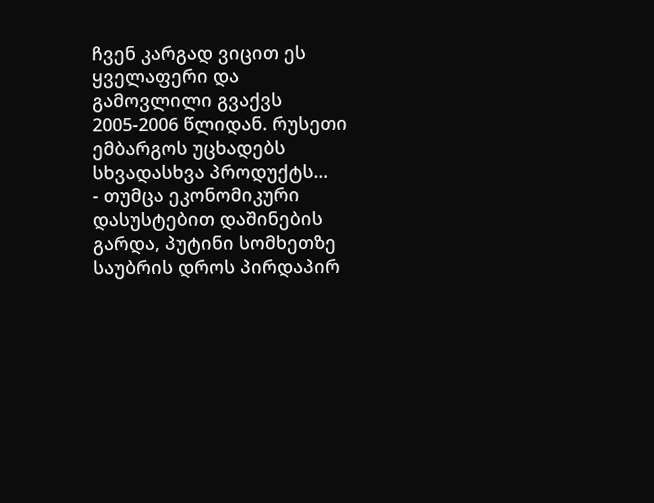ჩვენ კარგად ვიცით ეს ყველაფერი და გამოვლილი გვაქვს 2005-2006 წლიდან. რუსეთი ემბარგოს უცხადებს სხვადასხვა პროდუქტს…
- თუმცა ეკონომიკური დასუსტებით დაშინების გარდა, პუტინი სომხეთზე საუბრის დროს პირდაპირ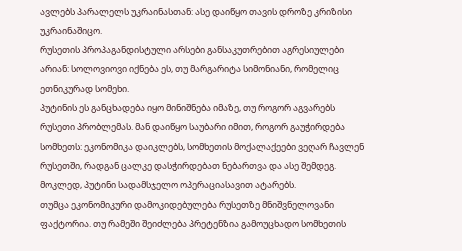ავლებს პარალელს უკრაინასთან: ასე დაიწყო თავის დროზე კრიზისი უკრაინაშიცო.
რუსეთის პროპაგანდისტული არსები განსაკუთრებით აგრესიულები არიან: სოლოვიოვი იქნება ეს, თუ მარგარიტა სიმონიანი, რომელიც ეთნიკურად სომეხი.
პუტინის ეს განცხადება იყო მინიშნება იმაზე, თუ როგორ აგვარებს რუსეთი პრობლემას. მან დაიწყო საუბარი იმით, როგორ გაუჭირდება სომხეთს: ეკონომიკა დაიკლებს, სომხეთის მოქალაქეები ვეღარ ჩავლენ რუსეთში, რადგან ცალკე დასჭირდებათ ნებართვა და ასე შემდეგ. მოკლედ, პუტინი სადამსჯელო ოპერაციასავით ატარებს.
თუმცა ეკონომიკური დამოკიდებულება რუსეთზე მნიშვნელოვანი ფაქტორია. თუ რამეში შეიძლება პრეტენზია გამოუცხადო სომხეთის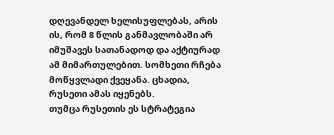დღევანდელ ხელისუფლებას, არის ის, რომ 8 წლის განმავლობაში არ იმუშავეს სათანადოდ და აქტიურად ამ მიმართულებით. სომხეთი რჩება მოწყვლადი ქვეყანა. ცხადია, რუსეთი ამას იყენებს.
თუმცა რუსეთის ეს სტრატეგია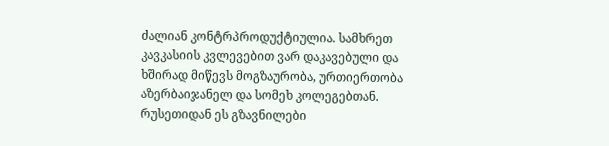ძალიან კონტრპროდუქტიულია. სამხრეთ კავკასიის კვლევებით ვარ დაკავებული და ხშირად მიწევს მოგზაურობა, ურთიერთობა აზერბაიჯანელ და სომეხ კოლეგებთან. რუსეთიდან ეს გზავნილები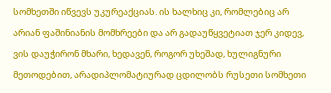სომხეთში იწვევს უკურეაქციას. ის ხალხიც კი, რომლებიც არ არიან ფაშინიანის მომხრეები და არ გადაუწყვეტიათ ჯერ კიდევ, ვის დაუჭირონ მხარი, ხედავენ, როგორ უხეშად, ხულიგნური მეთოდებით, არადიპლომატიურად ცდილობს რუსეთი სომხეთი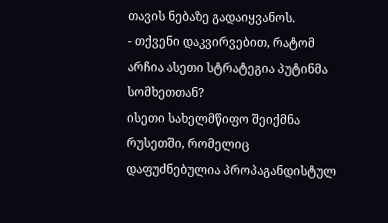თავის ნებაზე გადაიყვანოს.
- თქვენი დაკვირვებით, რატომ არჩია ასეთი სტრატეგია პუტინმა სომხეთთან?
ისეთი სახელმწიფო შეიქმნა რუსეთში, რომელიც დაფუძნებულია პროპაგანდისტულ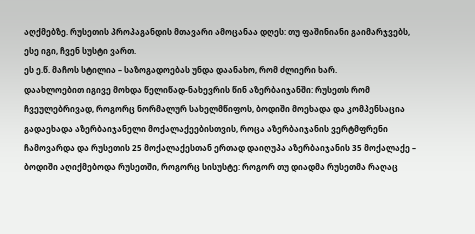აღქმებზე. რუსეთის პროპაგანდის მთავარი ამოცანაა დღეს: თუ ფაშინიანი გაიმარჯვებს, ესე იგი, ჩვენ სუსტი ვართ.
ეს ე.წ. მაჩოს სტილია – საზოგადოებას უნდა დაანახო, რომ ძლიერი ხარ.
დაახლოებით იგივე მოხდა წელიწად-ნახევრის წინ აზერბაიჯანში: რუსეთს რომ ჩვეულებრივად, როგორც ნორმალურ სახელმწიფოს, ბოდიში მოეხადა და კომპენსაცია გადაეხადა აზერბაიჯანელი მოქალაქეებისთვის, როცა აზერბაიჯანის ვერტმფრენი ჩამოვარდა და რუსეთის 25 მოქალაქესთან ერთად დაიღუპა აზერბაიჯანის 35 მოქალაქე – ბოდიში აღიქმებოდა რუსეთში, როგორც სისუსტე: როგორ თუ დიადმა რუსეთმა რაღაც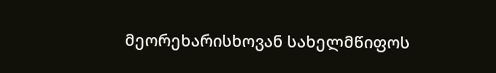მეორეხარისხოვან სახელმწიფოს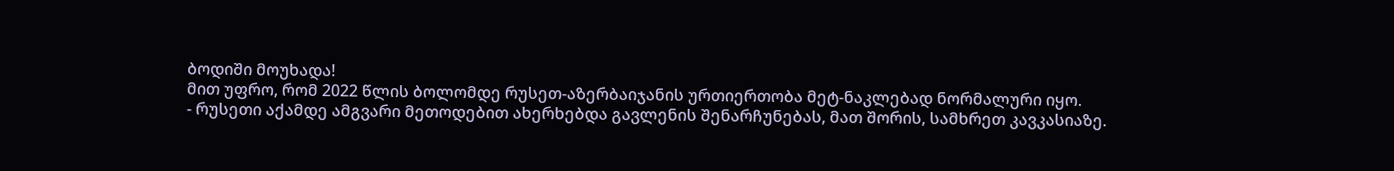ბოდიში მოუხადა!
მით უფრო, რომ 2022 წლის ბოლომდე რუსეთ-აზერბაიჯანის ურთიერთობა მეტ-ნაკლებად ნორმალური იყო.
- რუსეთი აქამდე ამგვარი მეთოდებით ახერხებდა გავლენის შენარჩუნებას, მათ შორის, სამხრეთ კავკასიაზე.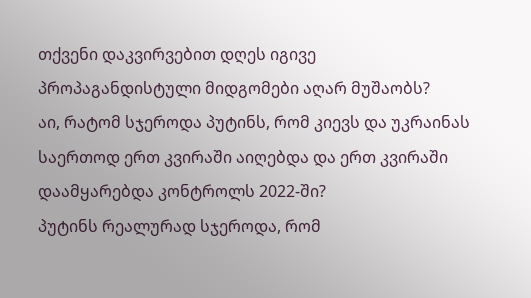თქვენი დაკვირვებით დღეს იგივე პროპაგანდისტული მიდგომები აღარ მუშაობს?
აი, რატომ სჯეროდა პუტინს, რომ კიევს და უკრაინას საერთოდ ერთ კვირაში აიღებდა და ერთ კვირაში დაამყარებდა კონტროლს 2022-ში?
პუტინს რეალურად სჯეროდა, რომ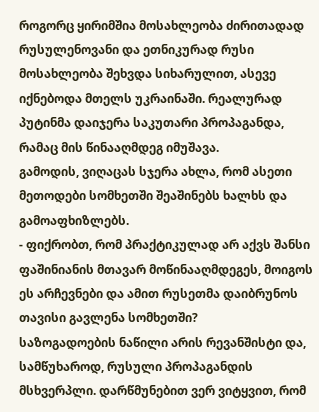როგორც ყირიმშია მოსახლეობა ძირითადად რუსულენოვანი და ეთნიკურად რუსი მოსახლეობა შეხვდა სიხარულით, ასევე იქნებოდა მთელს უკრაინაში. რეალურად პუტინმა დაიჯერა საკუთარი პროპაგანდა, რამაც მის წინააღმდეგ იმუშავა.
გამოდის, ვიღაცას სჯერა ახლა, რომ ასეთი მეთოდები სომხეთში შეაშინებს ხალხს და გამოაფხიზლებს.
- ფიქრობთ, რომ პრაქტიკულად არ აქვს შანსი ფაშინიანის მთავარ მოწინააღმდეგეს, მოიგოს ეს არჩევნები და ამით რუსეთმა დაიბრუნოს თავისი გავლენა სომხეთში?
საზოგადოების ნაწილი არის რევანშისტი და, სამწუხაროდ, რუსული პროპაგანდის მსხვერპლი. დარწმუნებით ვერ ვიტყვით, რომ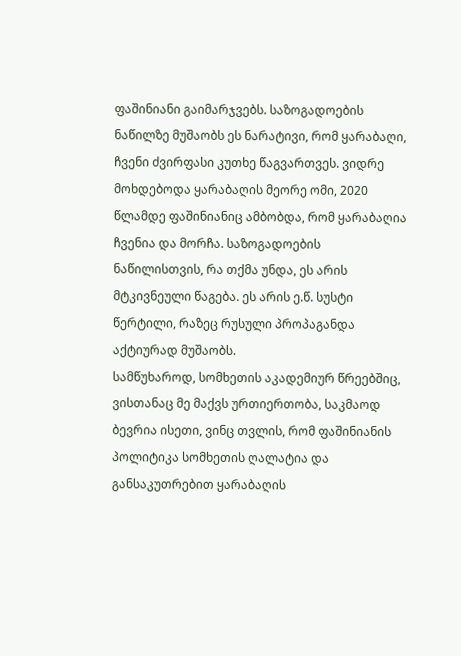ფაშინიანი გაიმარჯვებს. საზოგადოების ნაწილზე მუშაობს ეს ნარატივი, რომ ყარაბაღი, ჩვენი ძვირფასი კუთხე წაგვართვეს. ვიდრე მოხდებოდა ყარაბაღის მეორე ომი, 2020 წლამდე ფაშინიანიც ამბობდა, რომ ყარაბაღია ჩვენია და მორჩა. საზოგადოების ნაწილისთვის, რა თქმა უნდა, ეს არის მტკივნეული წაგება. ეს არის ე.წ. სუსტი წერტილი, რაზეც რუსული პროპაგანდა აქტიურად მუშაობს.
სამწუხაროდ, სომხეთის აკადემიურ წრეებშიც, ვისთანაც მე მაქვს ურთიერთობა, საკმაოდ ბევრია ისეთი, ვინც თვლის, რომ ფაშინიანის პოლიტიკა სომხეთის ღალატია და განსაკუთრებით ყარაბაღის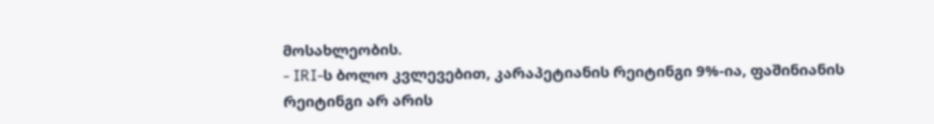მოსახლეობის.
- IRI-ს ბოლო კვლევებით, კარაპეტიანის რეიტინგი 9%-ია, ფაშინიანის რეიტინგი არ არის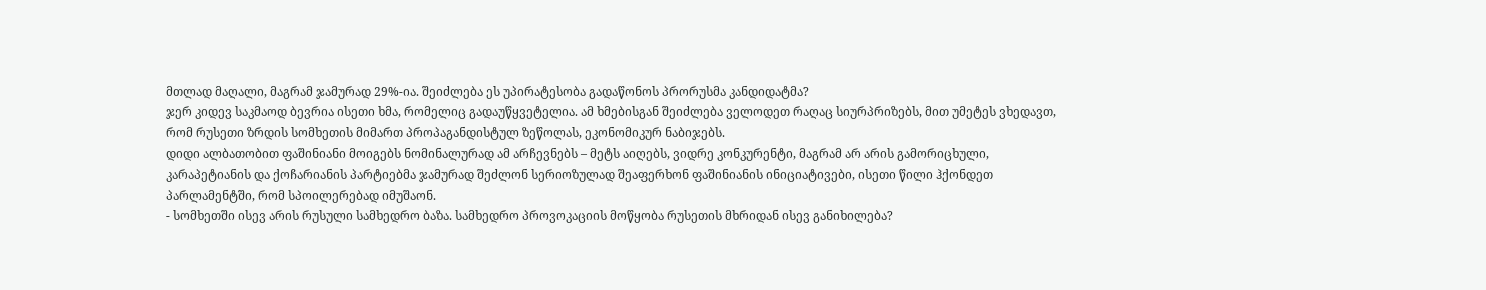მთლად მაღალი, მაგრამ ჯამურად 29%-ია. შეიძლება ეს უპირატესობა გადაწონოს პრორუსმა კანდიდატმა?
ჯერ კიდევ საკმაოდ ბევრია ისეთი ხმა, რომელიც გადაუწყვეტელია. ამ ხმებისგან შეიძლება ველოდეთ რაღაც სიურპრიზებს, მით უმეტეს ვხედავთ, რომ რუსეთი ზრდის სომხეთის მიმართ პროპაგანდისტულ ზეწოლას, ეკონომიკურ ნაბიჯებს.
დიდი ალბათობით ფაშინიანი მოიგებს ნომინალურად ამ არჩევნებს – მეტს აიღებს, ვიდრე კონკურენტი, მაგრამ არ არის გამორიცხული, კარაპეტიანის და ქოჩარიანის პარტიებმა ჯამურად შეძლონ სერიოზულად შეაფერხონ ფაშინიანის ინიციატივები, ისეთი წილი ჰქონდეთ პარლამენტში, რომ სპოილერებად იმუშაონ.
- სომხეთში ისევ არის რუსული სამხედრო ბაზა. სამხედრო პროვოკაციის მოწყობა რუსეთის მხრიდან ისევ განიხილება?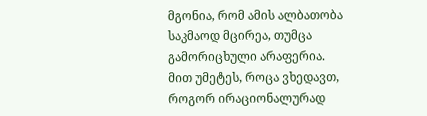მგონია, რომ ამის ალბათობა საკმაოდ მცირეა, თუმცა გამორიცხული არაფერია. მით უმეტეს, როცა ვხედავთ, როგორ ირაციონალურად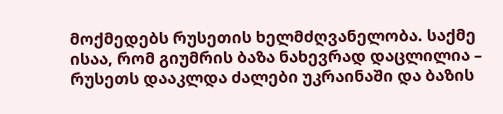მოქმედებს რუსეთის ხელმძღვანელობა. საქმე ისაა, რომ გიუმრის ბაზა ნახევრად დაცლილია – რუსეთს დააკლდა ძალები უკრაინაში და ბაზის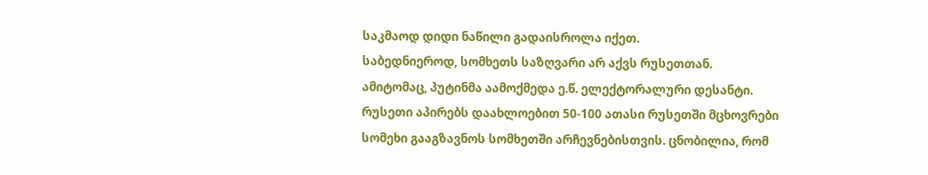საკმაოდ დიდი ნაწილი გადაისროლა იქეთ.
საბედნიეროდ, სომხეთს საზღვარი არ აქვს რუსეთთან.
ამიტომაც, პუტინმა აამოქმედა ე.წ. ელექტორალური დესანტი. რუსეთი აპირებს დაახლოებით 50-100 ათასი რუსეთში მცხოვრები სომეხი გააგზავნოს სომხეთში არჩევნებისთვის. ცნობილია, რომ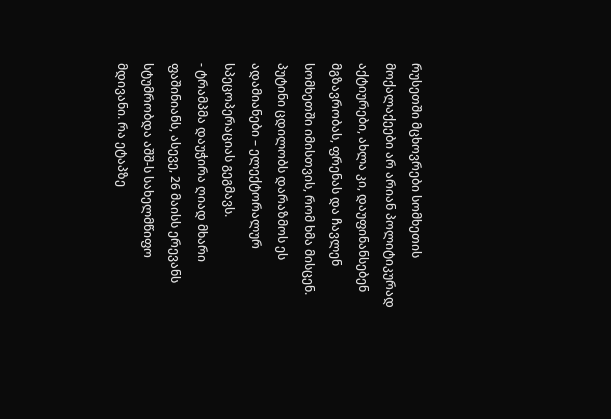რუსეთში მცხოვრები სომხეთის მოქალაქეები არ არიან პოლიტიკურად აქტიურები, ახლა კი, დაუფინანსებენ მგზავრობას, ფრენას და ჩავლენ სომხეთში იმისთვის, რომ ხმა მისცენ. პუტინი ცდილობს დარაზმოს ეს ადამიანები – ელექტორალურ სპეცოპერაციას გეგმავს.
- ტრამპმა დაუჭირა ღიად მხარი ფაშინიანს, ასევე, 26 მაისს ერევანს სტუმრობდა აშშ-ს სახელმწიფო მდივანი. რა ეტაპზე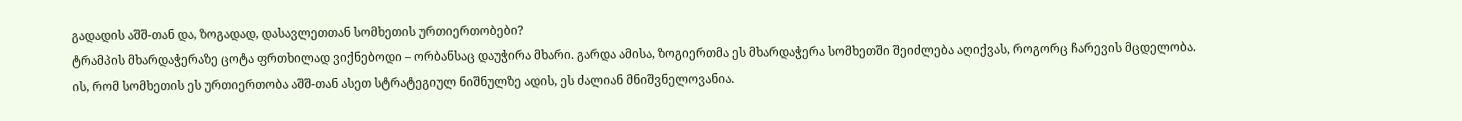გადადის აშშ-თან და, ზოგადად, დასავლეთთან სომხეთის ურთიერთობები?
ტრამპის მხარდაჭერაზე ცოტა ფრთხილად ვიქნებოდი – ორბანსაც დაუჭირა მხარი. გარდა ამისა, ზოგიერთმა ეს მხარდაჭერა სომხეთში შეიძლება აღიქვას, როგორც ჩარევის მცდელობა.
ის, რომ სომხეთის ეს ურთიერთობა აშშ-თან ასეთ სტრატეგიულ ნიშნულზე ადის, ეს ძალიან მნიშვნელოვანია.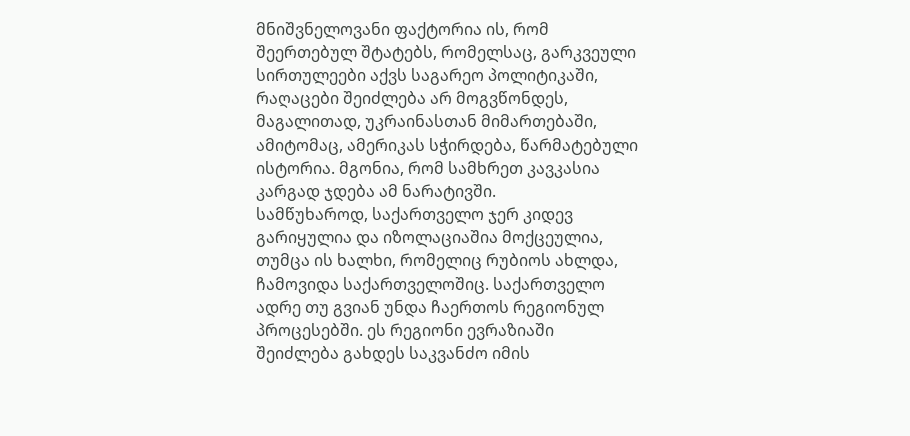მნიშვნელოვანი ფაქტორია ის, რომ შეერთებულ შტატებს, რომელსაც, გარკვეული სირთულეები აქვს საგარეო პოლიტიკაში, რაღაცები შეიძლება არ მოგვწონდეს, მაგალითად, უკრაინასთან მიმართებაში, ამიტომაც, ამერიკას სჭირდება, წარმატებული ისტორია. მგონია, რომ სამხრეთ კავკასია კარგად ჯდება ამ ნარატივში.
სამწუხაროდ, საქართველო ჯერ კიდევ გარიყულია და იზოლაციაშია მოქცეულია, თუმცა ის ხალხი, რომელიც რუბიოს ახლდა, ჩამოვიდა საქართველოშიც. საქართველო ადრე თუ გვიან უნდა ჩაერთოს რეგიონულ პროცესებში. ეს რეგიონი ევრაზიაში შეიძლება გახდეს საკვანძო იმის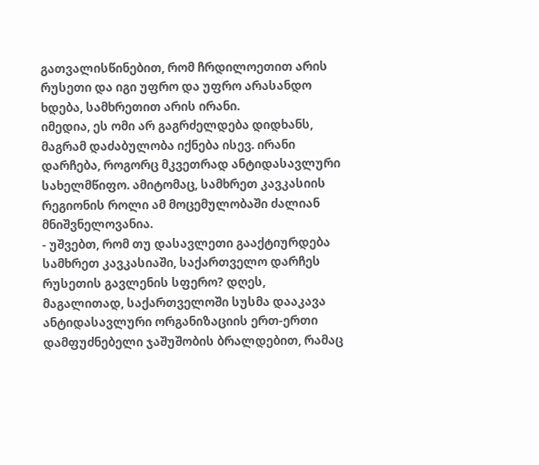გათვალისწინებით, რომ ჩრდილოეთით არის რუსეთი და იგი უფრო და უფრო არასანდო ხდება, სამხრეთით არის ირანი.
იმედია, ეს ომი არ გაგრძელდება დიდხანს, მაგრამ დაძაბულობა იქნება ისევ. ირანი დარჩება, როგორც მკვეთრად ანტიდასავლური სახელმწიფო. ამიტომაც, სამხრეთ კავკასიის რეგიონის როლი ამ მოცემულობაში ძალიან მნიშვნელოვანია.
- უშვებთ, რომ თუ დასავლეთი გააქტიურდება სამხრეთ კავკასიაში, საქართველო დარჩეს რუსეთის გავლენის სფერო? დღეს, მაგალითად, საქართველოში სუსმა დააკავა ანტიდასავლური ორგანიზაციის ერთ-ერთი დამფუძნებელი ჯაშუშობის ბრალდებით, რამაც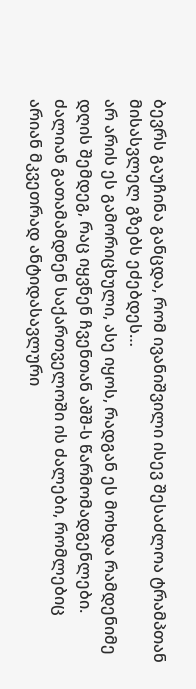ბევრს გაუჩინა განცდა, რომ ივანიშვილი ისევ შესაძლოა ტრამპთან მისასვლელ გზებს ეძებდეს…
არ არის ეს გამორიცხული, ასე იყოს, რადგან ეს მოხდა რამდენიმე დღის შემდეგ, რაც იყვნენ ჩვენთან აშშ-ს წარმომადგენლები. ძალიან გათამამდნენ საქართველოში ის ძალები, რომლებიც არიან მკვეთრად ანტიდასავლური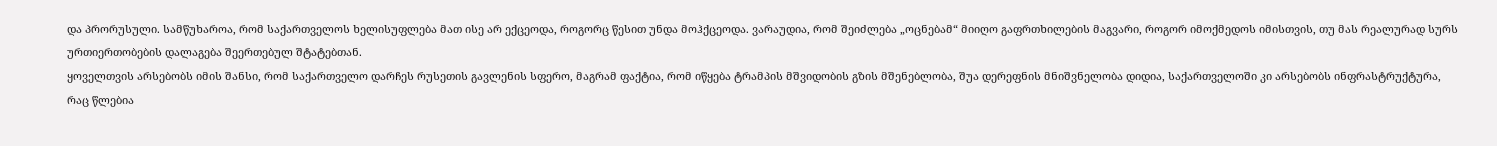და პრორუსული. სამწუხაროა, რომ საქართველოს ხელისუფლება მათ ისე არ ექცეოდა, როგორც წესით უნდა მოჰქცეოდა. ვარაუდია, რომ შეიძლება „ოცნებამ“ მიიღო გაფრთხილების მაგვარი, როგორ იმოქმედოს იმისთვის, თუ მას რეალურად სურს ურთიერთობების დალაგება შეერთებულ შტატებთან.
ყოველთვის არსებობს იმის შანსი, რომ საქართველო დარჩეს რუსეთის გავლენის სფერო, მაგრამ ფაქტია, რომ იწყება ტრამპის მშვიდობის გზის მშენებლობა, შუა დერეფნის მნიშვნელობა დიდია, საქართველოში კი არსებობს ინფრასტრუქტურა, რაც წლებია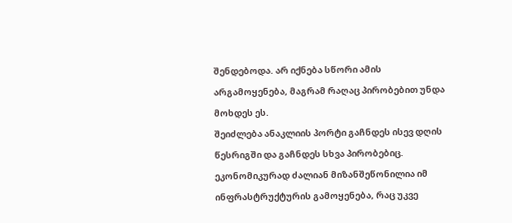შენდებოდა. არ იქნება სწორი ამის არგამოყენება, მაგრამ რაღაც პირობებით უნდა მოხდეს ეს.
შეიძლება ანაკლიის პორტი გაჩნდეს ისევ დღის წესრიგში და გაჩნდეს სხვა პირობებიც. ეკონომიკურად ძალიან მიზანშეწონილია იმ ინფრასტრუქტურის გამოყენება, რაც უკვე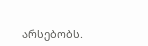არსებობს.